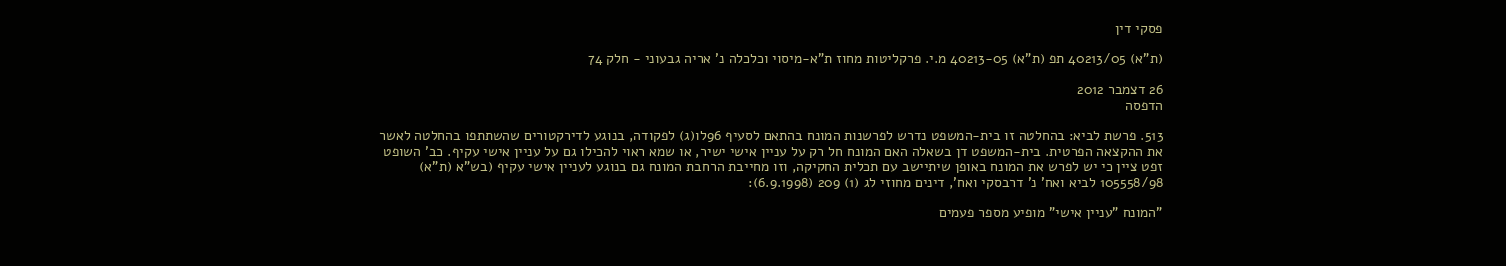פסקי דין

(ת"א) 40213/05 תפ (ת"א) 40213-05 מ.י. פרקליטות מחוז ת"א-מיסוי וכלכלה נ' אריה גבעוני - חלק 74

26 דצמבר 2012
הדפסה

513. פרשת לביא: בהחלטה זו בית-המשפט נדרש לפרשנות המונח בהתאם לסעיף 96לו(ג) לפקודה, בנוגע לדירקטורים שהשתתפו בהחלטה לאשר את ההקצאה הפרטית. בית-המשפט דן בשאלה האם המונח חל רק על עניין אישי ישיר, או שמא ראוי להכילו גם על עניין אישי עקיף. כב' השופט זפט ציין כי יש לפרש את המונח באופן שיתיישב עם תכלית החקיקה, וזו מחייבת הרחבת המונח גם בנוגע לעניין אישי עקיף (בש"א (ת"א) 105558/98 לביא ואח' נ' דרבסקי ואח', דינים מחוזי לג (1) 209 (6.9.1998):

"המונח "עניין אישי" מופיע מספר פעמים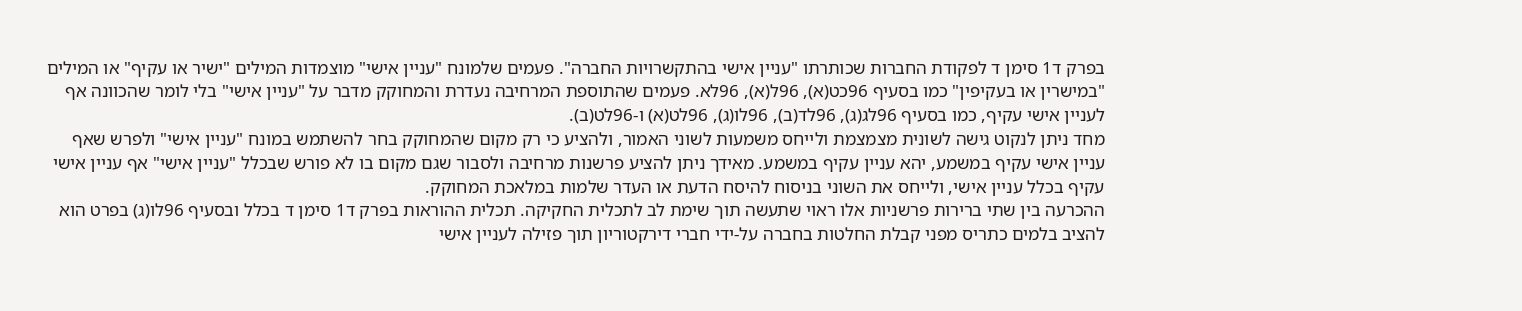בפרק ד1 סימן ד לפקודת החברות שכותרתו "עניין אישי בהתקשרויות החברה". פעמים שלמונח "עניין אישי" מוצמדות המילים "ישיר או עקיף" או המילים "במישרין או בעקיפין" כמו בסעיף 96כט(א), 96ל(א), 96לא. פעמים שהתוספת המרחיבה נעדרת והמחוקק מדבר על "עניין אישי" בלי לומר שהכוונה אף לעניין אישי עקיף, כמו בסעיף 96לג(ג), 96לד(ב), 96לו(ג), 96לט(א) ו-96לט(ב).
מחד ניתן לנקוט גישה לשונית מצמצמת ולייחס משמעות לשוני האמור, ולהציע כי רק מקום שהמחוקק בחר להשתמש במונח "עניין אישי" ולפרש שאף עניין אישי עקיף במשמע, יהא עניין עקיף במשמע. מאידך ניתן להציע פרשנות מרחיבה ולסבור שגם מקום בו לא פורש שבכלל "עניין אישי" אף עניין אישי עקיף בכלל עניין אישי, ולייחס את השוני בניסוח להיסח הדעת או העדר שלמות במלאכת המחוקק.
ההכרעה בין שתי ברירות פרשניות אלו ראוי שתעשה תוך שימת לב לתכלית החקיקה. תכלית ההוראות בפרק ד1 סימן ד בכלל ובסעיף 96לו(ג) בפרט הוא להציב בלמים כתריס מפני קבלת החלטות בחברה על-ידי חברי דירקטוריון תוך פזילה לעניין אישי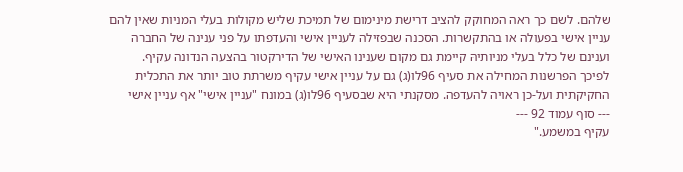שלהם. לשם כך ראה המחוקק להציב דרישת מינימום של תמיכת שליש מקולות בעלי המניות שאין להם עניין אישי בפעולה או בהתקשרות. הסכנה שבפזילה לעניין אישי והעדפתו על פני ענינה של החברה וענינם של כלל בעלי מניותיהּ קיימת גם מקום שענינו האישי של הדירקטור בהצעה הנדונה עקיף.
לפיכך הפרשנות המחילה את סעיף 96לו(ג) גם על עניין אישי עקיף משרתת טוב יותר את התכלית החקיקתית ועל-כן ראויה להעדפה. מסקנתי היא שבסעיף 96לו(ג) במונח "עניין אישי" אף עניין אישי
--- סוף עמוד 92 ---
עקיף במשמע."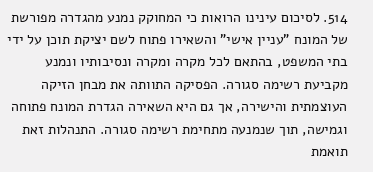514. לסיכום עינינו הרואות כי המחוקק נמנע מהגדרה מפורשת של המונח "עניין אישי" והשאירו פתוח לשם יציקת תוכן על ידי בתי המשפט, בהתאם לכל מקרה ומקרה ונסיבותיו ונמנע מקביעת רשימה סגורה. הפסיקה התוותה את מבחן הזיקה העוצמתית והישירה, אך גם היא השאירה הגדרת המונח פתוחה וגמישה, תוך שנמנעה מתחימת רשימה סגורה. התנהלות זאת תואמת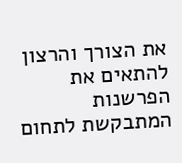את הצורך והרצון להתאים את הפרשנות המתבקשת לתחום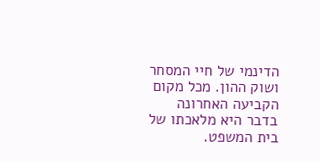הדינמי של חיי המסחר ושוק ההון. מכל מקום הקביעה האחרונה בדבר היא מלאכתו של בית המשפט.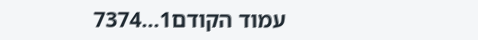עמוד הקודם1...7374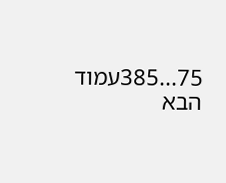75...385עמוד הבא